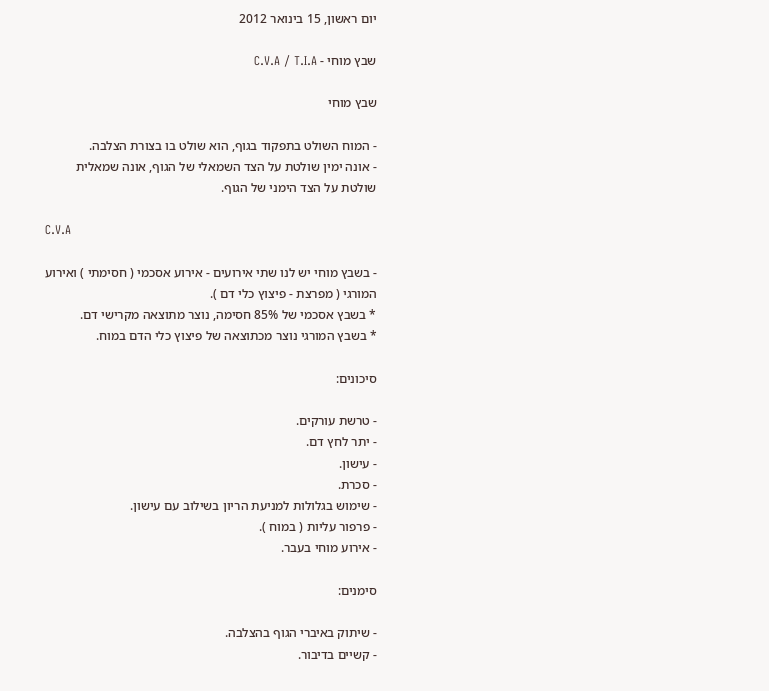יום ראשון, 15 בינואר 2012

שבץ מוחי - C.V.A / T.I.A

שבץ מוחי

- המוח השולט בתפקוד בגוף, הוא שולט בו בצורת הצלבה.
- אונה ימין שולטת על הצד השמאלי של הגוף, אונה שמאלית שולטת על הצד הימני של הגוף.

C.V.A

- בשבץ מוחי יש לנו שתי אירועים - אירוע אסכמי ( חסימתי ) ואירוע המורגי ( מפרצת - פיצוץ כלי דם ).
* בשבץ אסכמי של 85% חסימה, נוצר מתוצאה מקרישי דם.
* בשבץ המורגי נוצר מכתוצאה של פיצוץ כלי הדם במוח.

סיכונים:

- טרשת עורקים.
- יתר לחץ דם.
- עישון.
- סכרת.
- שימוש בגלולות למניעת הריון בשילוב עם עישון.
- פרפור עליות ( במוח ).
- אירוע מוחי בעבר.

סימנים:

- שיתוק באיברי הגוף בהצלבה.
- קשיים בדיבור.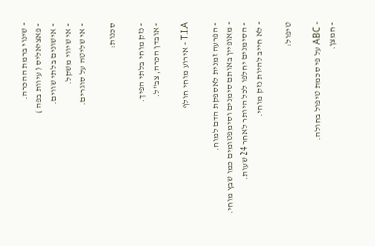- שינוי ברמת ההכרה.
- פאציאליס ( עיוות בפה )
- אישונים בלתי שווים.
- אי שיווי משקל.
- אי שליטה על סוגרים.

סכנות:

- נזק מוחי בלתי הפיך.
- אובדן הכרה, צב"ל.

T.I.A - אירוע מוחי חולף

- הפרעה זמנית לאספקת הדם למוח.
- מאופיין באותם סימנים וסימפטומים כמו שבץ מוחי.
- הסימנים יחלפו לכל היותר לאחר 24 שעות.
- לא חייב להיות נזק מוחי.

טיפול:

- ABC על פי סכמת טיפול בחולה.
- חמצן.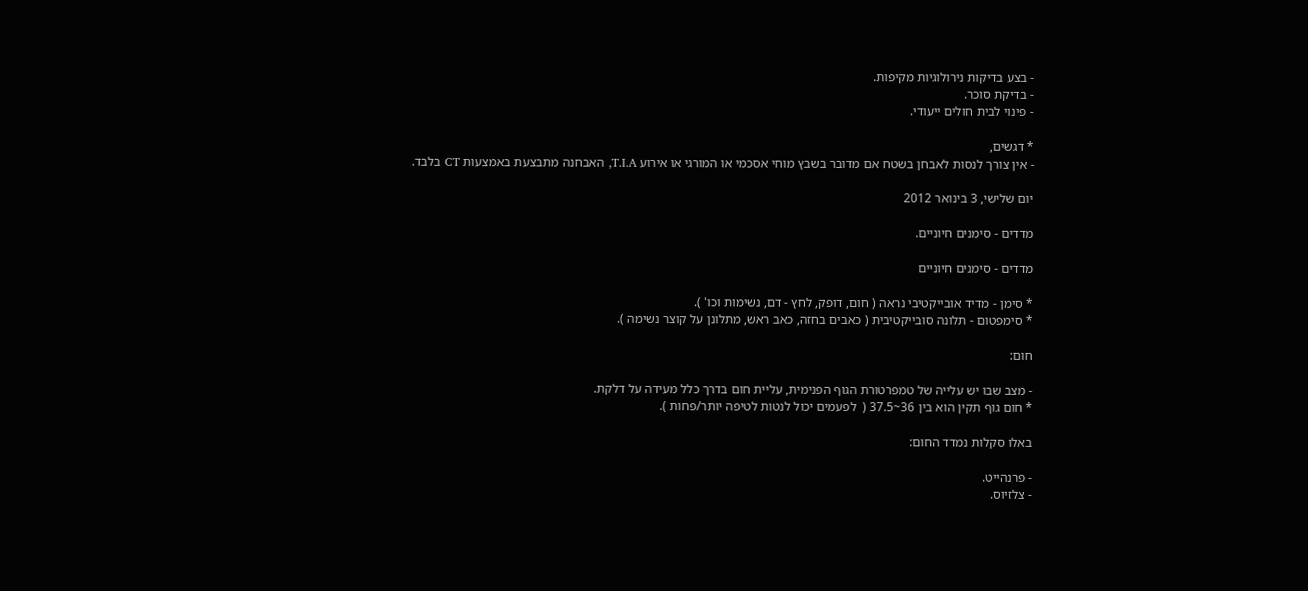- בצע בדיקות נירולוגיות מקיפות.
- בדיקת סוכר.
- פינוי לבית חולים ייעודי.

* דגשים,
- אין צורך לנסות לאבחן בשטח אם מדובר בשבץ מוחי אסכמי או המורגי או אירוע T.I.A, האבחנה מתבצעת באמצעות CT בלבד.

יום שלישי, 3 בינואר 2012

מדדים - סימנים חיוניים.

מדדים - סימנים חיוניים

* סימן - מדיד אובייקטיבי נראה ( חום, דופק, לחץ - דם, נשימות וכו' ).
* סימפטום - תלונה סובייקטיבית ( כאבים בחזה, כאב ראש, מתלונן על קוצר נשימה ).

חום:

- מצב שבו יש עלייה של טמפרטורת הגוף הפנימית, עליית חום בדרך כלל מעידה על דלקת.
* חום גוף תקין הוא בין 36~37.5 (  לפעמים יכול לנטות לטיפה יותר/פחות ).

באלו סקלות נמדד החום:

- פרנהייט.
- צלזיוס.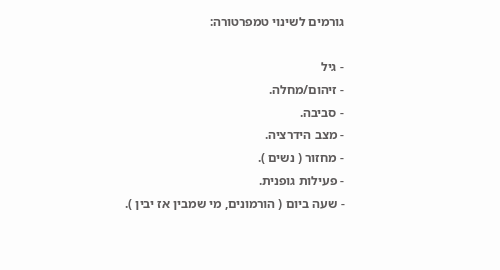גורמים לשינוי טמפרטורה:

- גיל
- זיהום/מחלה.
- סביבה.
- מצב הידרציה.
- מחזור ( נשים ).
- פעילות גופנית.
- שעה ביום ( הורמונים, מי שמבין אז יבין ).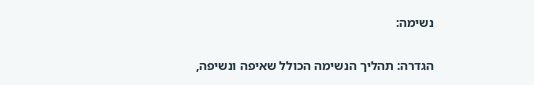נשימה:

הגדרה: תהליך הנשימה הכולל שאיפה ונשיפה,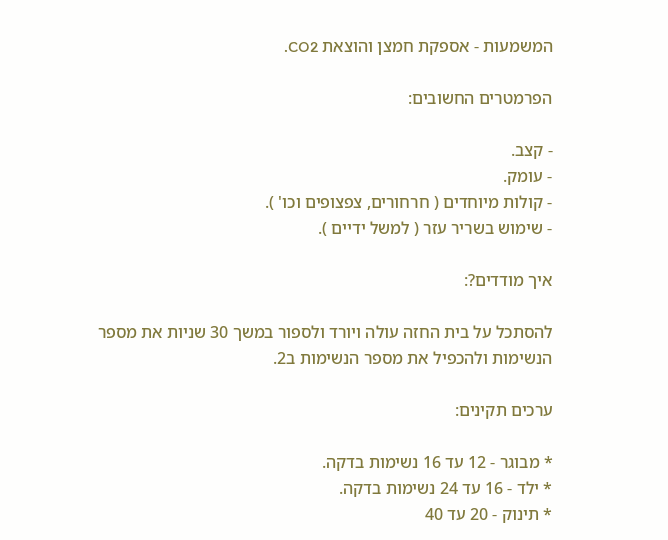המשמעות - אספקת חמצן והוצאת CO2.

הפרמטרים החשובים:

- קצב.
- עומק.
- קולות מיוחדים ( חרחורים, צפצופים וכו' ).
- שימוש בשריר עזר ( למשל ידיים ).

איך מודדים?:

להסתכל על בית החזה עולה ויורד ולספור במשך 30 שניות את מספר הנשימות ולהכפיל את מספר הנשימות ב2.

ערכים תקינים:

* מבוגר - 12 עד 16 נשימות בדקה.
* ילד - 16 עד 24 נשימות בדקה.
* תינוק - 20 עד 40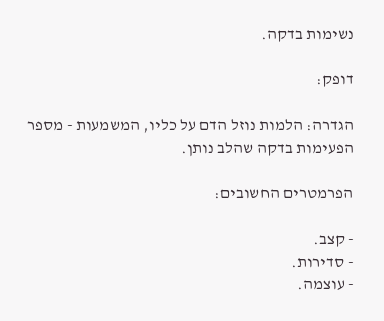נשימות בדקה.

דופק:

הגדרה: הלמות נוזל הדם על כליו, המשמעות - מספר הפעימות בדקה שהלב נותן.

הפרמטרים החשובים:

- קצב.
- סדירות.
- עוצמה.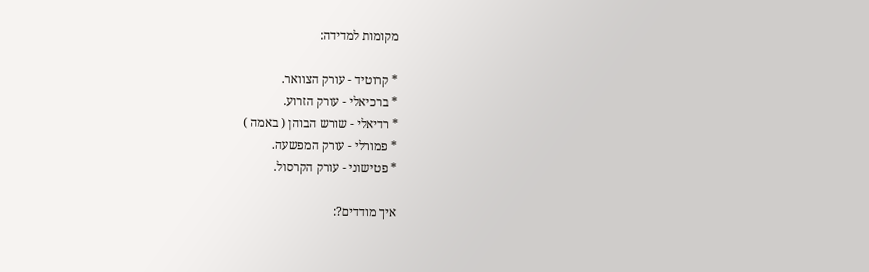מקומות למדידה:

* קרוטיד - עורק הצוואר.
* ברכיאלי - עורק הזרוע.
* רדיאלי - שורש הבוהן ( באמה )
* פמורלי - עורק המפשעה.
* פטישוני - עורק הקרסול.

איך מודדים?: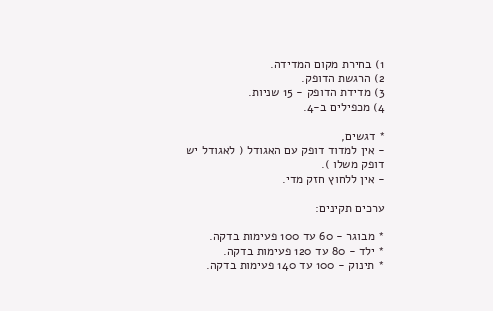1) בחירת מקום המדידה.
2) הרגשת הדופק.
3) מדידת הדופק - 15 שניות.
4) מכפילים ב-4.

* דגשים,
- אין למדוד דופק עם האגודל ( לאגודל יש דופק משלו ).
- אין ללחוץ חזק מדי.

ערכים תקינים:

* מבוגר - 60 עד 100 פעימות בדקה.
* ילד - 80 עד 120 פעימות בדקה.
* תינוק - 100 עד 140 פעימות בדקה.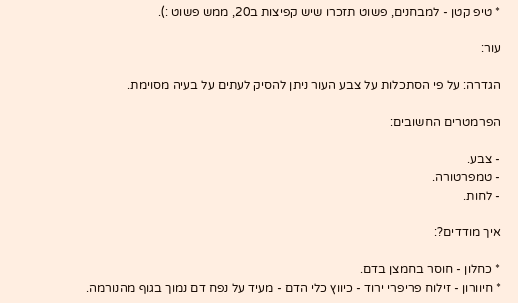* טיפ קטן - למבחנים, פשוט תזכרו שיש קפיצות ב20, ממש פשוט :).

עור:

הגדרה: על פי הסתכלות על צבע העור ניתן להסיק לעתים על בעיה מסוימת.

הפרמטרים החשובים:

- צבע.
- טמפרטורה.
- לחות.

איך מודדים?:

* כחלון - חוסר בחמצן בדם.
* חיוורון - זילוח פריפרי ירוד - כיווץ כלי הדם - מעיד על נפח דם נמוך בגוף מהנורמה.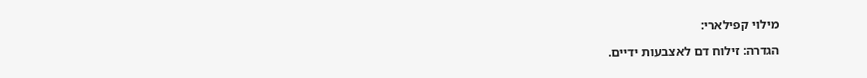מילוי קפילארי:

הגדרה: זילוח דם לאצבעות ידיים.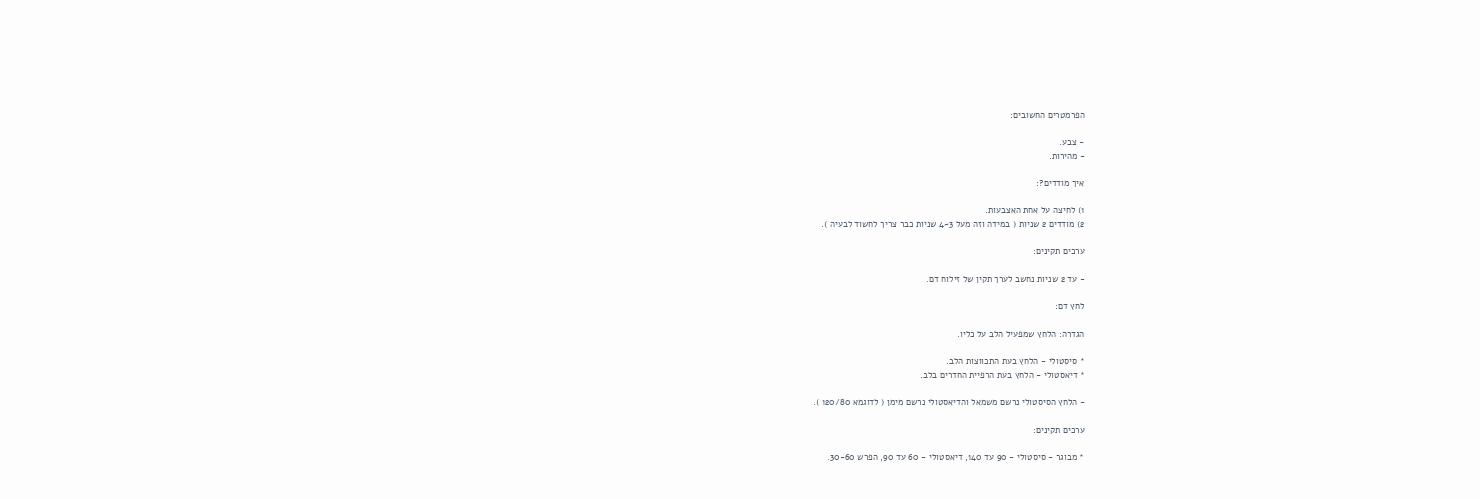הפרמטרים החשובים:

- צבע.
- מהירות.

איך מודדים?:

1) לחיצה על אחת האצבעות.
2) מודדים 2 שניות ( במידה וזה מעל 3~4 שניות כבר צריך לחשוד לבעיה ).

ערכים תקינים:

- עד 2 שניות נחשב לערך תקין של זילוח דם.

לחץ דם:

הגדרה: הלחץ שמפעיל הלב על כליו.

* סיסטולי - הלחץ בעת התכווצות הלב.
* דיאסטולי - הלחץ בעת הרפיית החדרים בלב.

- הלחץ הסיסטולי נרשם משמאל והדיאסטולי נרשם מימן ( לדוגמא 120/80 ).

ערכים תקינים:

* מבוגר - סיסטולי - 90 עד 140, דיאסטולי - 60 עד 90, הפרש 30-60.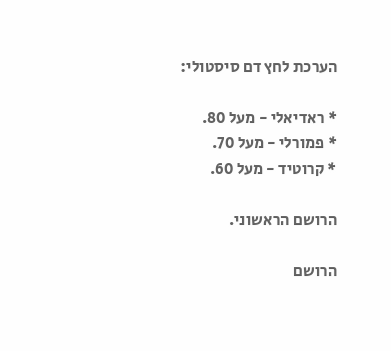הערכת לחץ דם סיסטולי:

* ראדיאלי - מעל 80.
* פמורלי - מעל 70.
* קרוטיד - מעל 60.

הרושם הראשוני.

הרושם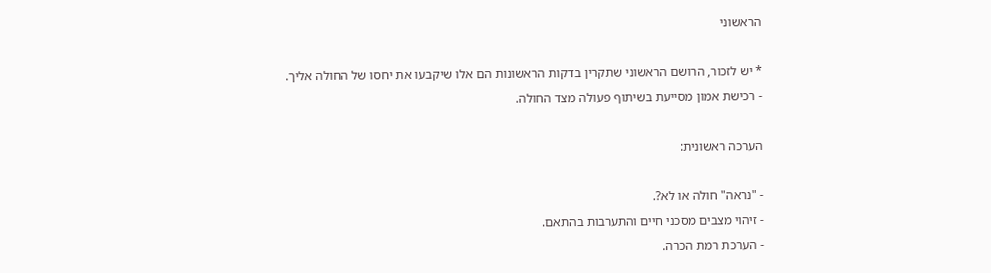הראשוני

* יש לזכור, הרושם הראשוני שתקרין בדקות הראשונות הם אלו שיקבעו את יחסו של החולה אליך.
- רכישת אמון מסייעת בשיתוף פעולה מצד החולה.

הערכה ראשונית:

- "נראה" חולה או לא?.
- זיהוי מצבים מסכני חיים והתערבות בהתאם.
- הערכת רמת הכרה.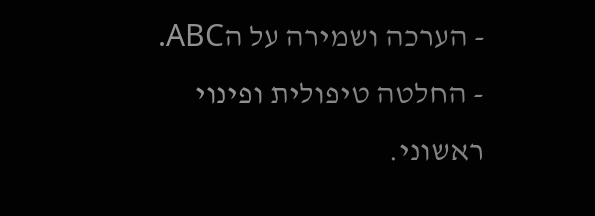- הערכה ושמירה על הABC.
- החלטה טיפולית ופינוי ראשוני.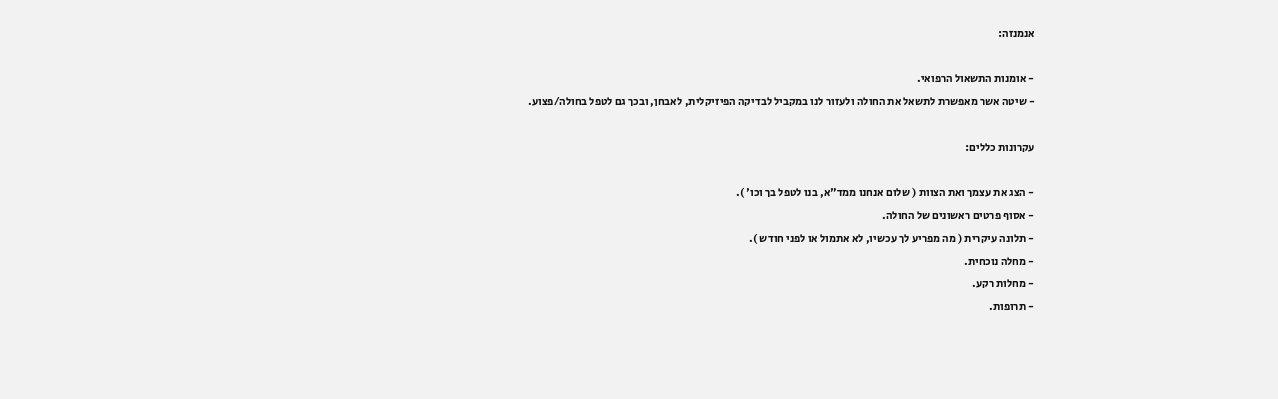אנמנזה:

- אומנות התשאול הרפואי.
- שיטה אשר מאפשרת לתשאל את החולה ולעזור לנו במקביל לבדיקה הפיזיקלית, לאבחן, ובכך גם לטפל בחולה/פצוע.

עקרונות כללים:

- הצג את עצמך ואת הצוות ( שלום אנחנו ממד"א, בנו לטפל בך וכו' ).
- אסוף פרטים ראשונים של החולה.
- תלונה עיקרית ( מה מפריע לך עכשיו, לא אתמול או לפני חודש ).
- מחלה נוכחית.
- מחלות רקע.
- תרופות.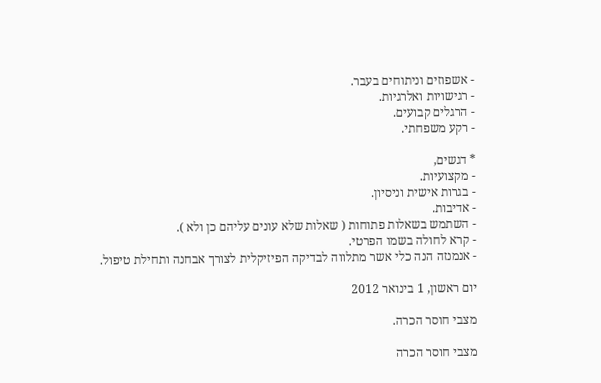- אשפוזים וניתוחים בעבר.
- רגישויות ואלרגיות.
- הרגלים קבועים.
- רקע משפחתי.

* דגשים,
- מקצועיות.
- בגרות אישית וניסיון.
- אדיבות.
- השתמש בשאלות פתוחות ( שאלות שלא עונים עליהם כן ולא ).
- קרא לחולה בשמו הפרטי.
- אנמנזה הנה כלי אשר מתלווה לבדיקה הפיזיקלית לצורך אבחנה ותחילת טיפול.

יום ראשון, 1 בינואר 2012

מצבי חוסר הכרה.

מצבי חוסר הכרה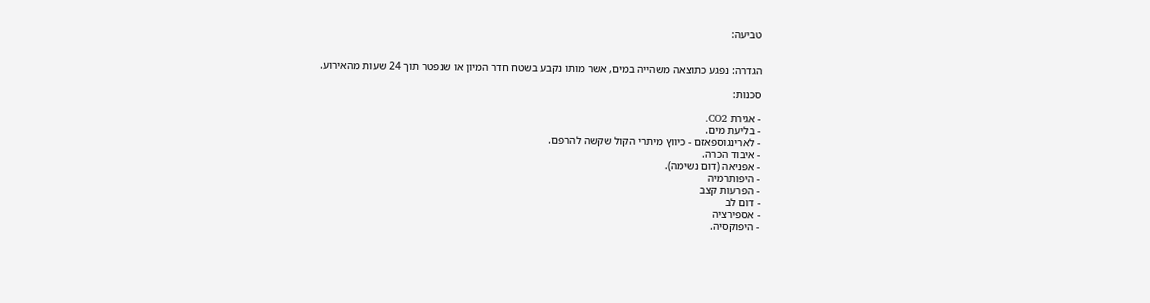טביעה:


הגדרה: נפגע כתוצאה משהייה במים, אשר מותו נקבע בשטח חדר המיון או שנפטר תוך 24 שעות מהאירוע.

סכנות:

- אגירת CO2.
- בליעת מים.
- לארינגוספאזם - כיווץ מיתרי הקול שקשה להרפם.
- איבוד הכרה.
- אפניאה (דום נשימה).
- היפותרמיה
- הפרעות קצב
- דום לב
- אספירציה
- היפוקסיה.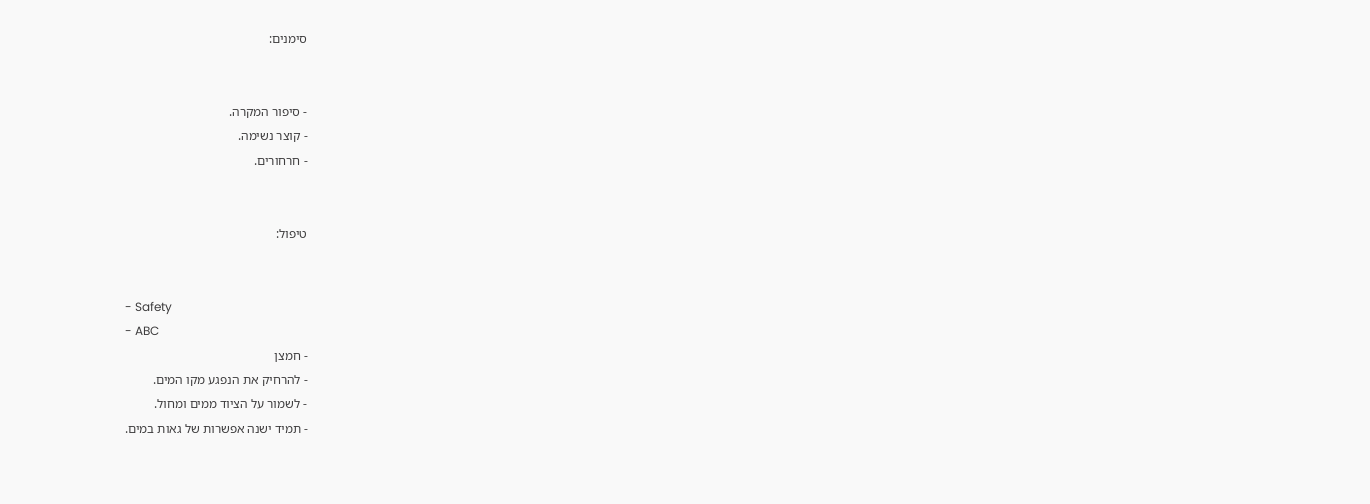סימנים:


- סיפור המקרה.
- קוצר נשימה.
- חרחורים.


טיפול:


- Safety
- ABC
- חמצן
- להרחיק את הנפגע מקו המים.
- לשמור על הציוד ממים ומחול.
- תמיד ישנה אפשרות של גאות במים.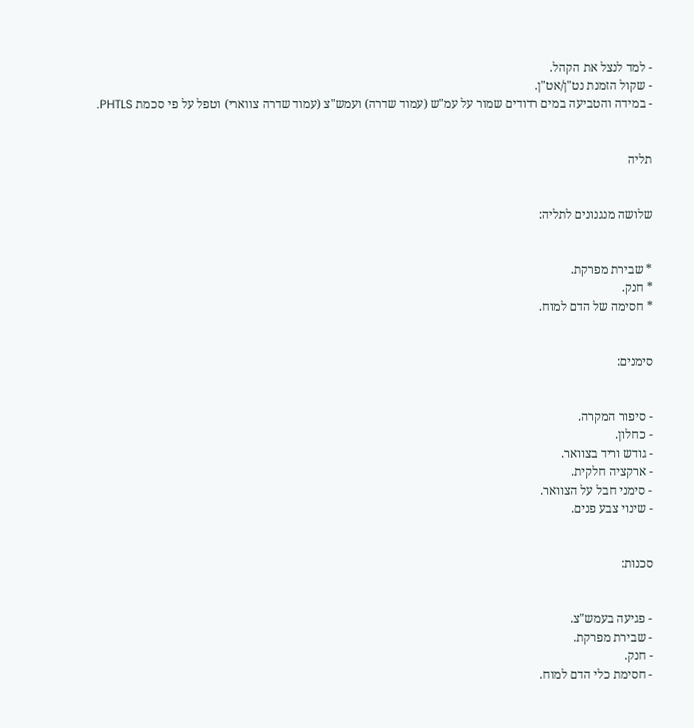- למד לנצל את הקהל.
- שקול הזמנת נט"ן/אט"ן.
- במידה והטביעה במים רדודים שמור על עמ"ש (עמוד שדרה) ועמש"צ (עמוד שדרה צווארי) וטפל על פי סכמת PHTLS.


תליה


שלושה מנגנונים לתליה:


* שבירת מפרקת.
* חנק.
* חסימה של הדם למוח.


סימנים:


- סיפור המקרה.
- כחלון.
- גודש וריד בצוואר.
- ארקציה חלקית.
- סימני חבל על הצוואר.
- שינוי צבע פנים.


סכנות:


- פגיעה בעמש"צ.
- שבירת מפרקת.
- חנק.
- חסימת כלי הדם למוח.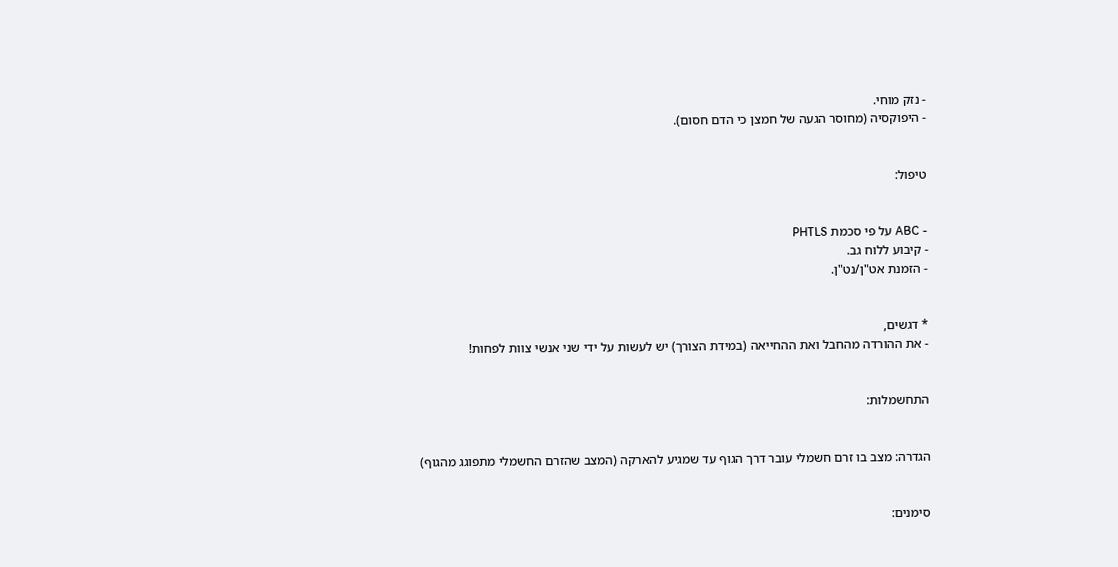- נזק מוחי.
- היפוקסיה (מחוסר הגעה של חמצן כי הדם חסום).


טיפול:


- ABC על פי סכמת PHTLS
- קיבוע ללוח גב.
- הזמנת אט"ן/נט"ן.


* דגשים,
- את ההורדה מהחבל ואת ההחייאה (במידת הצורך) יש לעשות על ידי שני אנשי צוות לפחות!


התחשמלות:


הגדרה: מצב בו זרם חשמלי עובר דרך הגוף עד שמגיע להארקה (המצב שהזרם החשמלי מתפוגג מהגוף)


סימנים: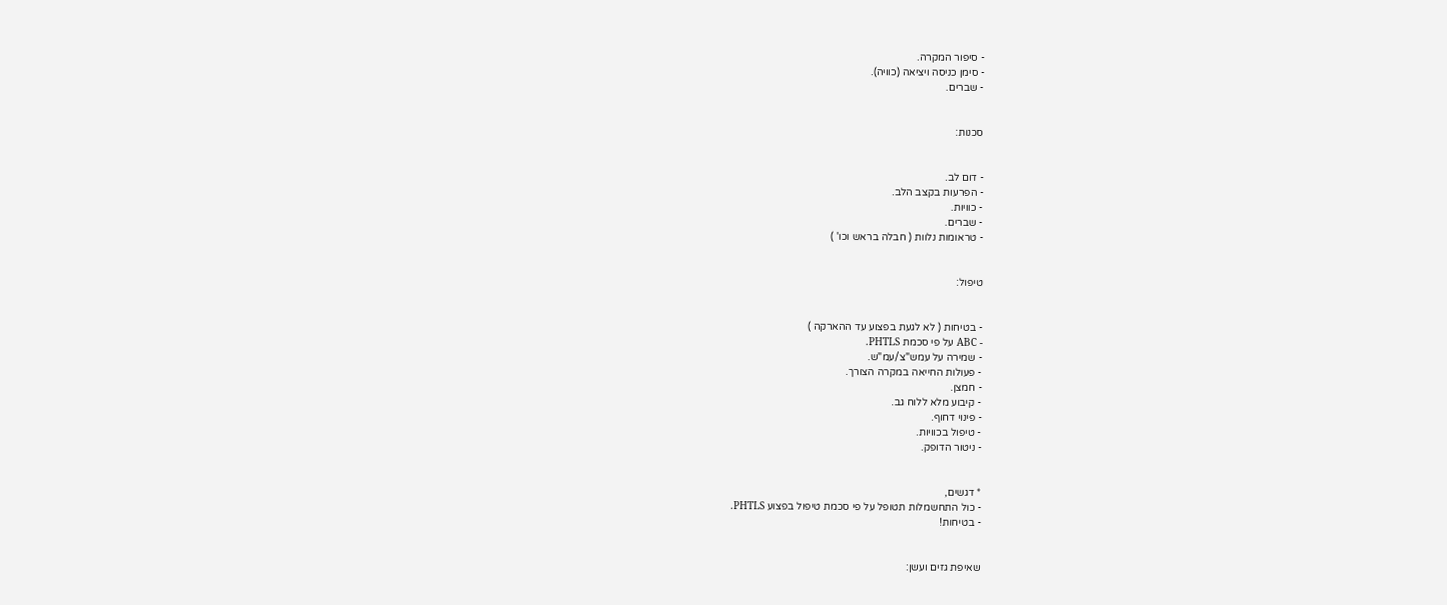- סיפור המקרה.
- סימן כניסה ויציאה (כוויה).
- שברים.


סכנות:


- דום לב.
- הפרעות בקצב הלב.
- כוויות.
- שברים.
- טראומות נלוות ( חבלה בראש וכו' )


טיפול:


- בטיחות ( לא לגעת בפצוע עד ההארקה )
- ABC על פי סכמת PHTLS.
- שמירה על עמש"צ/עמ"ש.
- פעולות החייאה במקרה הצורך.
- חמצן.
- קיבוע מלא ללוח גב.
- פינוי דחוף.
- טיפול בכוויות.
- ניטור הדופק.


* דגשים,
- כול התחשמלות תטופל על פי סכמת טיפול בפצוע PHTLS.
- בטיחות!


שאיפת גזים ועשן: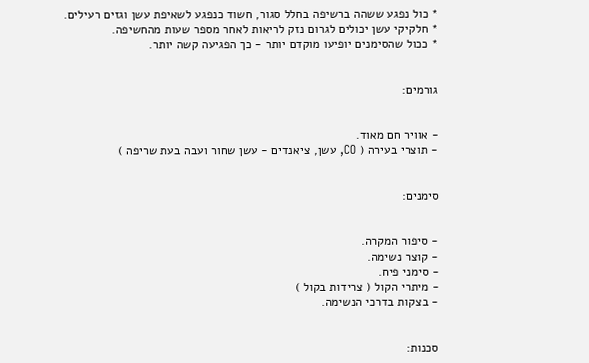* כול נפגע ששהה ברשיפה בחלל סגור, חשוד כנפגע לשאיפת עשן וגזים רעילים.
* חלקיקי עשן יכולים לגרום נזק לריאות לאחר מספר שעות מהחשיפה.
* ככול שהסימנים יופיעו מוקדם יותר - כך הפגיעה קשה יותר.


גורמים:


- אוויר חם מאוד.
- תוצרי בעירה ( CO, עשן, ציאנדים - עשן שחור ועבה בעת שריפה )


סימנים:


- סיפור המקרה.
- קוצר נשימה.
- סימני פיח.
- מיתרי הקול ( צרידות בקול )
- בצקות בדרכי הנשימה.


סכנות: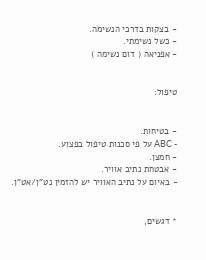- בצקות בדרכי הנשימה.
- כשל נשימתי.
- אפניאה ( דום נשימה )


טיפול:


- בטיחות.
- ABC על פי סכנות טיפול בפצוע.
- חמצן.
- אבטחת נתיב אוויר.
- באיום על נתיב האוויר יש להזמין נט"ן/אט"ן.


* דגשים,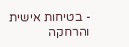- בטיחות אישית והרחקה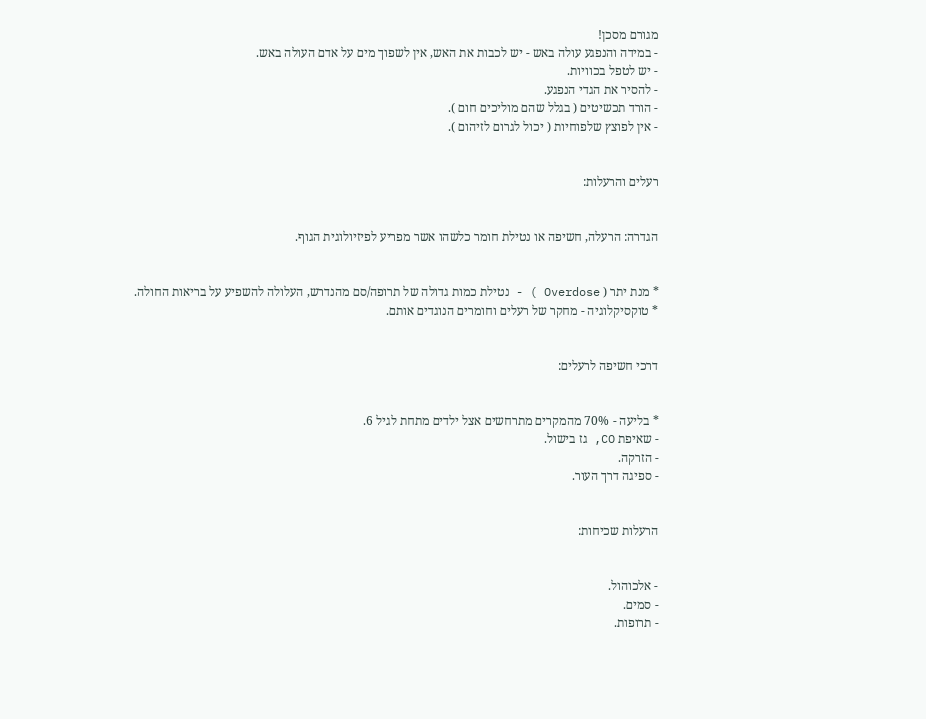מגורם מסכן!
- במידה והנפגע עולה באש - יש לכבות את האש, אין לשפוך מים על אדם העולה באש.
- יש לטפל בכוויות.
- להסיר את הגדי הנפגע.
- הורד תכשיטים ( בגלל שהם מוליכים חום ).
- אין לפוצץ שלפוחיות ( יכול לגרום לזיהום ).


רעלים והרעלות:


הגדרה: הרעלה, חשיפה או נטילת חומר כלשהו אשר מפריע לפיזיולוגית הגוף.


* מנת יתר ( Overdose ) - נטילת כמות גדולה של תרופה/סם מהנדרש, העלולה להשפיע על בריאות החולה.
* טוקסיקלוגיה - מחקר של רעלים וחומרים הנוגדים אותם.


דרכי חשיפה לרעלים:


* בליעה - 70% מהמקרים מתרחשים אצל ילדים מתחת לגיל 6.
- שאיפת CO, גז בישול.
- הזרקה.
- ספיגה דרך העור.


הרעלות שכיחות:


- אלכוהול.
- סמים.
- תרופות.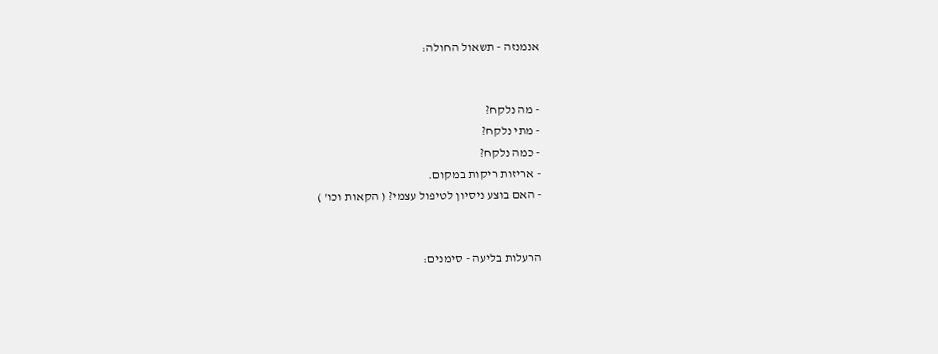אנמנזה - תשאול החולה:


- מה נלקח?
- מתי נלקח?
- כמה נלקח?
- אריזות ריקות במקום.
- האם בוצע ניסיון לטיפול עצמי? ( הקאות וכו' )


הרעלות בליעה - סימנים: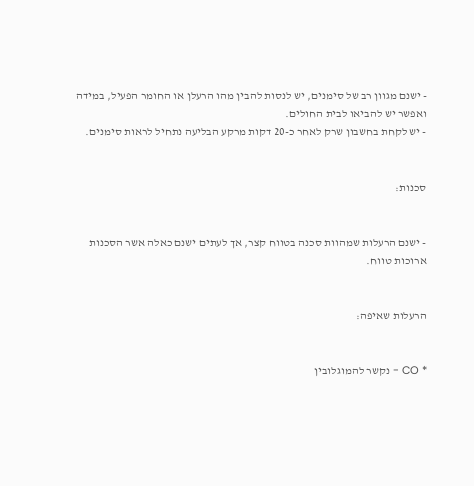- ישנם מגוון רב של סימנים, יש לנסות להבין מהו הרעלן או החומר הפעיל, במידה ואפשר יש להביאו לבית החולים.
- יש לקחת בחשבון שרק לאחר כ-20 דקות מרקע הבליעה נתחיל לראות סימנים.


סכנות:


- ישנם הרעלות שמהוות סכנה בטווח קצר, אך לעתים ישנם כאלה אשר הסכנות ארוכות טווח.


הרעלות שאיפה:


* CO - נקשר להמוגלובין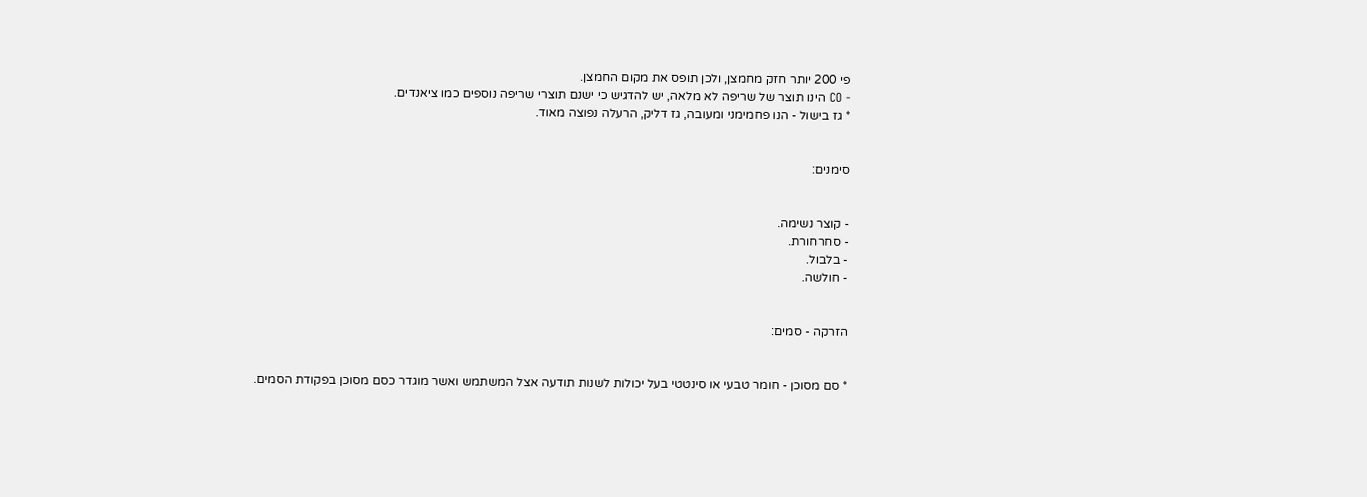פי 200 יותר חזק מחמצן, ולכן תופס את מקום החמצן.
- CO הינו תוצר של שריפה לא מלאה, יש להדגיש כי ישנם תוצרי שריפה נוספים כמו ציאנדים.
* גז בישול - הנו פחמימני ומעובה, גז דליק, הרעלה נפוצה מאוד.


סימנים:


- קוצר נשימה.
- סחרחורת.
- בלבול.
- חולשה.


הזרקה - סמים:


* סם מסוכן - חומר טבעי או סינטטי בעל יכולות לשנות תודעה אצל המשתמש ואשר מוגדר כסם מסוכן בפקודת הסמים.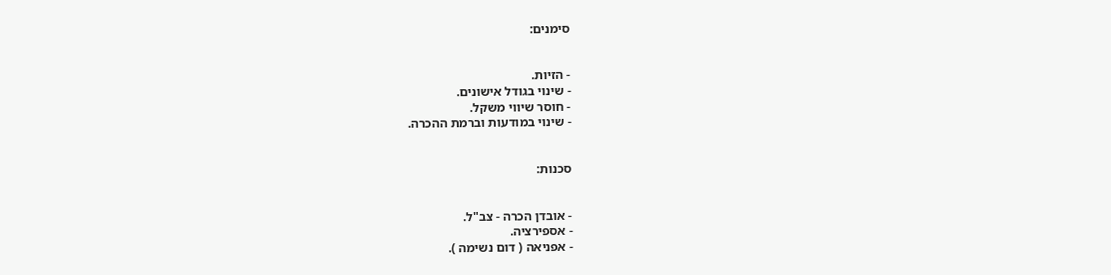סימנים:


- הזיות.
- שינוי בגודל אישונים.
- חוסר שיווי משקל.
- שינוי במודעות וברמת ההכרה.


סכנות:


- אובדן הכרה - צב"ל.
- אספירציה.
- אפניאה ( דום נשימה ).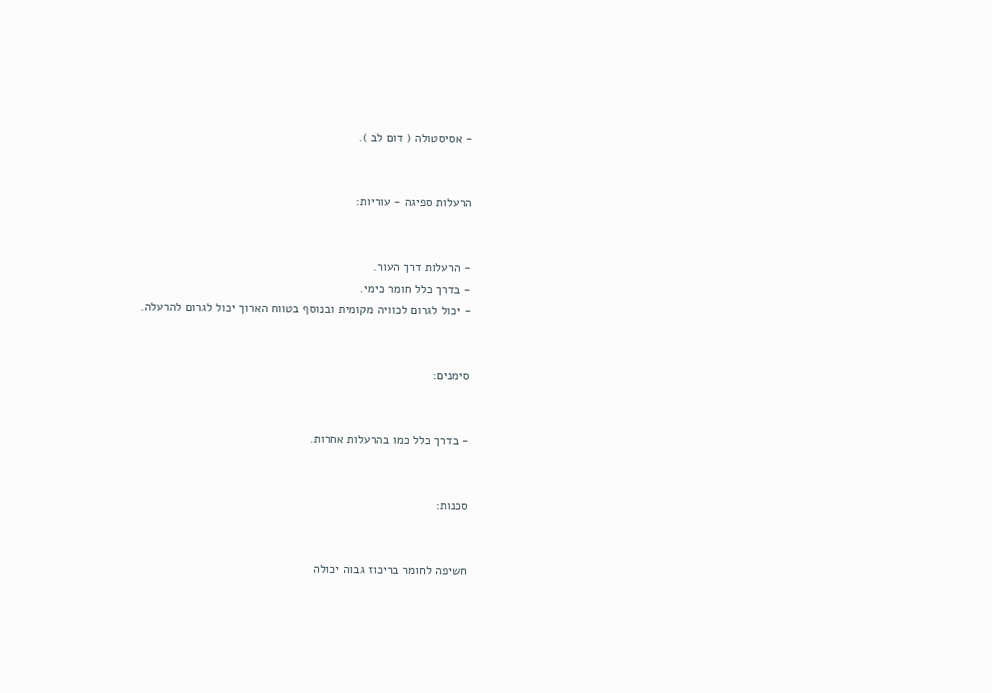- אסיסטולה ( דום לב ).


הרעלות ספיגה - עוריות:


- הרעלות דרך העור.
- בדרך כלל חומר כימי.
- יכול לגרום לכוויה מקומית ובנוסף בטווח הארוך יכול לגרום להרעלה.


סימנים:


- בדרך כלל כמו בהרעלות אחרות.


סכנות:


חשיפה לחומר בריכוז גבוה יכולה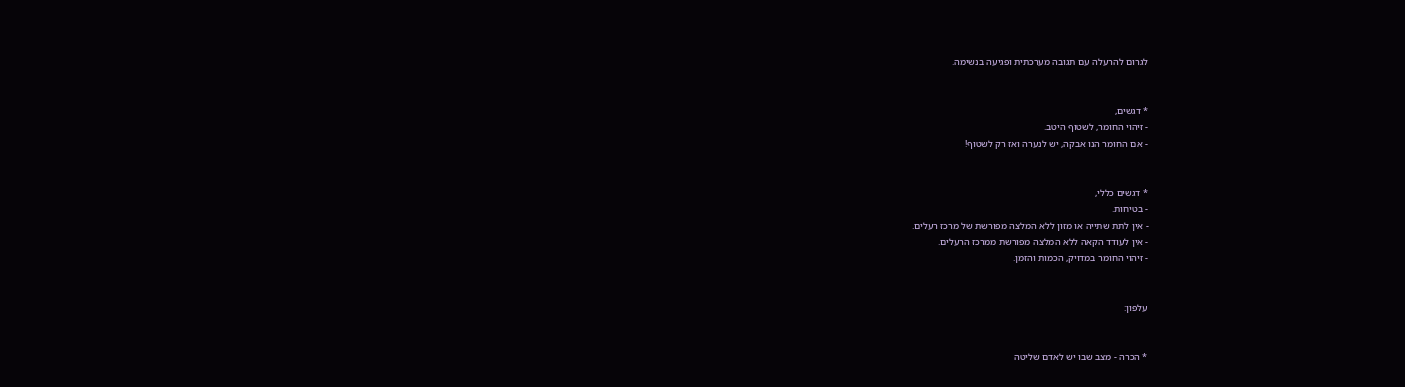לגרום להרעלה עם תגובה מערכתית ופגיעה בנשימה.


* דגשים,
- זיהוי החומר, לשטוף היטב.
- אם החומר הנו אבקה, יש לנערה ואז רק לשטוף!


* דגשים כללי,
- בטיחות.
- אין לתת שתייה או מזון ללא המלצה מפורשת של מרכז רעלים.
- אין לעודד הקאה ללא המלצה מפורשת ממרכז הרעלים.
- זיהוי החומר במדויק, הכמות והזמן.


עלפון:


* הכרה - מצב שבו יש לאדם שליטה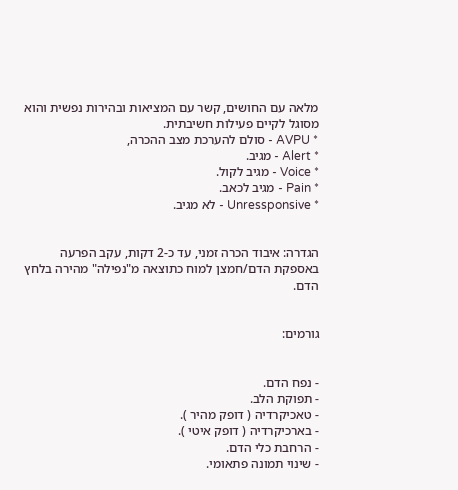מלאה עם החושים, קשר עם המציאות ובהירות נפשית והוא מסוגל לקיים פעילות חשיבתית.
* AVPU - סולם להערכת מצב ההכרה,
* Alert - מגיב.
* Voice - מגיב לקול.
* Pain - מגיב לכאב.
* Unressponsive - לא מגיב.


הגדרה: איבוד הכרה זמני, עד כ-2 דקות, עקב הפרעה באספקת הדם/חמצן למוח כתוצאה מ"נפילה" מהירה בלחץ הדם.


גורמים:


- נפח הדם.
- תפוקת הלב.
- טאכיקרדיה ( דופק מהיר ).
- בארכיקרדיה ( דופק איטי ).
- הרחבת כלי הדם.
- שינוי תמונה פתאומי.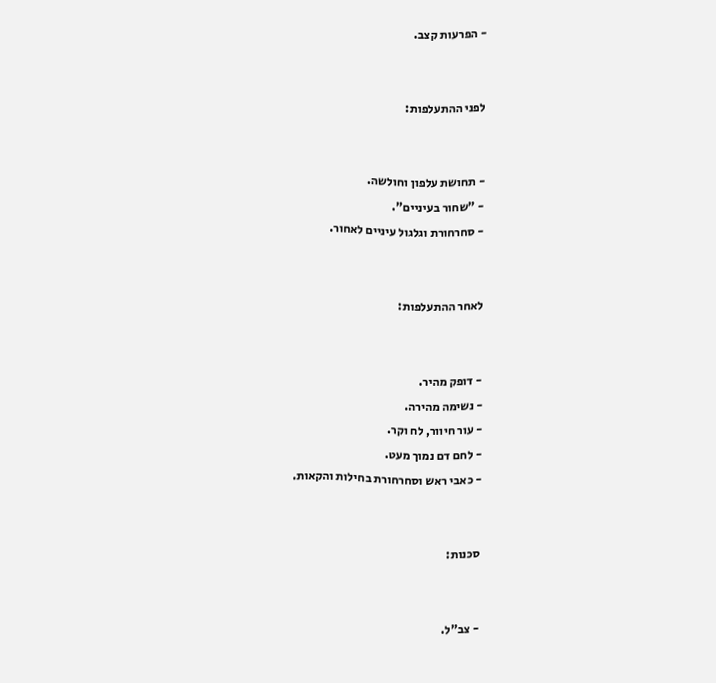- הפרעות קצב.


לפני ההתעלפות:


- תחושת עלפון וחולשה.
- "שחור בעיניים".
- סחרחורת וגלגול עיניים לאחור.


לאחר ההתעלפות:


- דופק מהיר.
- נשימה מהירה.
- עור חיוור, לח וקר.
- לחם דם נמוך מעט.
- כאבי ראש וסחרחורת בחילות והקאות.


סכנות:


- צב"ל.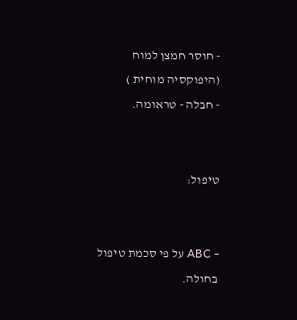- חוסר חמצן למוח (היפוקסיה מוחית )
- חבלה - טראומה.


טיפול:


- ABC על פי סכמת טיפול בחולה.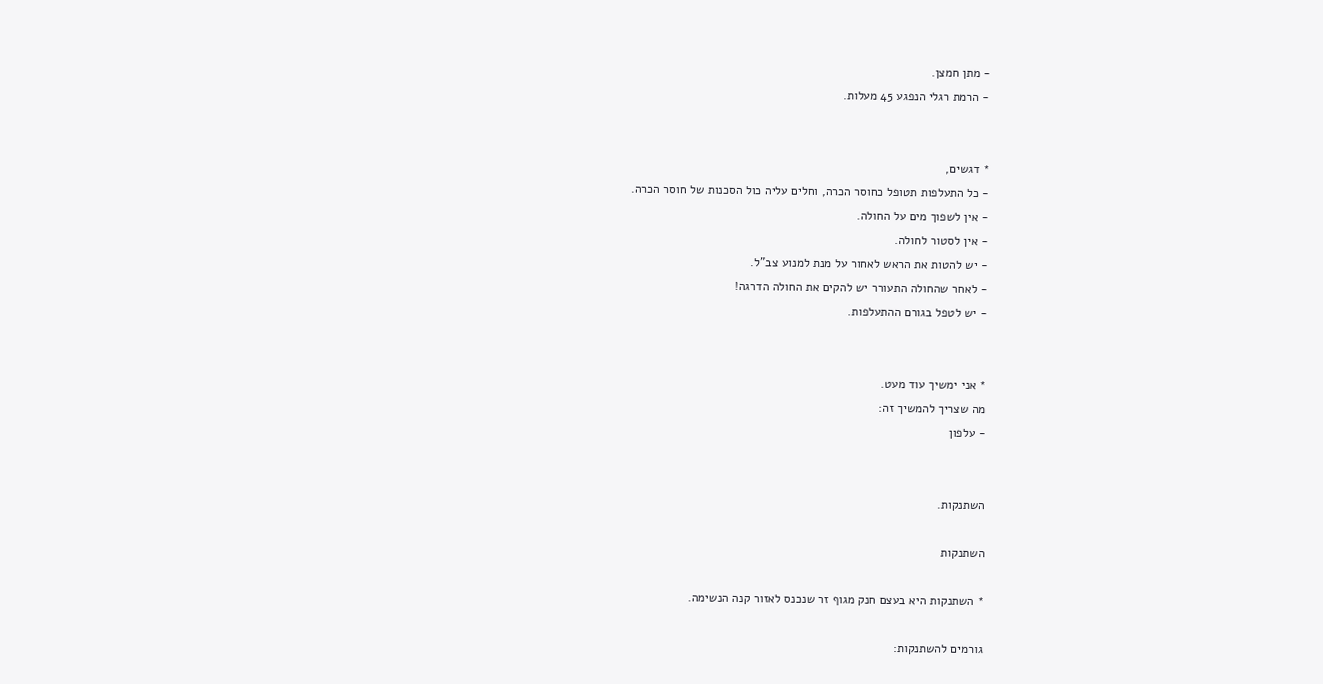- מתן חמצן.
- הרמת רגלי הנפגע 45 מעלות.


* דגשים,
- כל התעלפות תטופל כחוסר הכרה, וחלים עליה כול הסכנות של חוסר הכרה.
- אין לשפוך מים על החולה.
- אין לסטור לחולה.
- יש להטות את הראש לאחור על מנת למנוע צב"ל.
- לאחר שהחולה התעורר יש להקים את החולה הדרגה!
- יש לטפל בגורם ההתעלפות.


* אני ימשיך עוד מעט.
מה שצריך להמשיך זה:
- עלפון


השתנקות.

השתנקות

* השתנקות היא בעצם חנק מגוף זר שנכנס לאזור קנה הנשימה.

גורמים להשתנקות: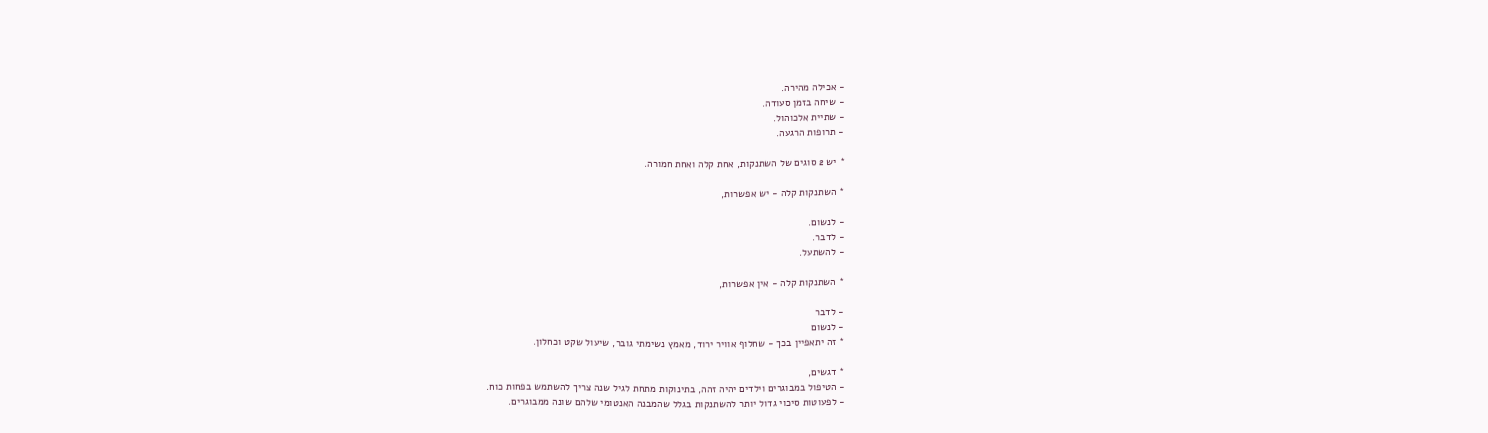- אכילה מהירה.
- שיחה בזמן סעודה.
- שתיית אלכוהול.
- תרופות הרגעה.

* יש 2 סוגים של השתנקות, אחת קלה ואחת חמורה.

* השתנקות קלה - יש אפשרות,

- לנשום.
- לדבר.
- להשתעל.

* השתנקות קלה - אין אפשרות,

- לדבר
- לנשום
* זה יתאפיין בכך - שחלוף אוויר ירוד, מאמץ נשימתי גובר, שיעול שקט וכחלון.

* דגשים,
- הטיפול במבוגרים וילדים יהיה זהה, בתינוקות מתחת לגיל שנה צריך להשתמש בפחות כוח.
- לפעוטות סיכוי גדול יותר להשתנקות בגלל שהמבנה האנטומי שלהם שונה ממבוגרים.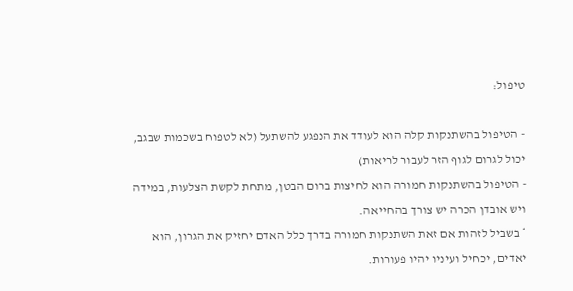טיפול:

- הטיפול בהשתנקות קלה הוא לעודד את הנפגע להשתעל (לא לטפוח בשכמות שבגב, יכול לגרום לגוף הזר לעבור לריאות)
- הטיפול בהשתנקות חמורה הוא לחיצות ברום הבטן, מתחת לקשת הצלעות, במידה ויש אובדן הכרה יש צורך בהחייאה.
* בשביל לזהות אם זאת השתנקות חמורה בדרך כלל האדם יחזיק את הגרון, הוא יאדים, יכחיל ועיניו יהיו פעורות.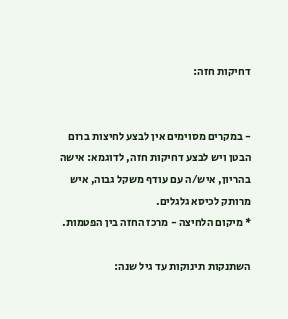דחיקות חזה:


- במקרים מסוימים אין לבצע לחיצות ברום הבטן ויש לבצע דחיקות חזה, לדוגמא: אישה בהריון, איש/ה עם עודף משקל גבוה, איש מרותק לכיסא גלגלים.
* מיקום הלחיצה - מרכז החזה בין הפטמות.

השתנקות תינוקות עד גיל שנה: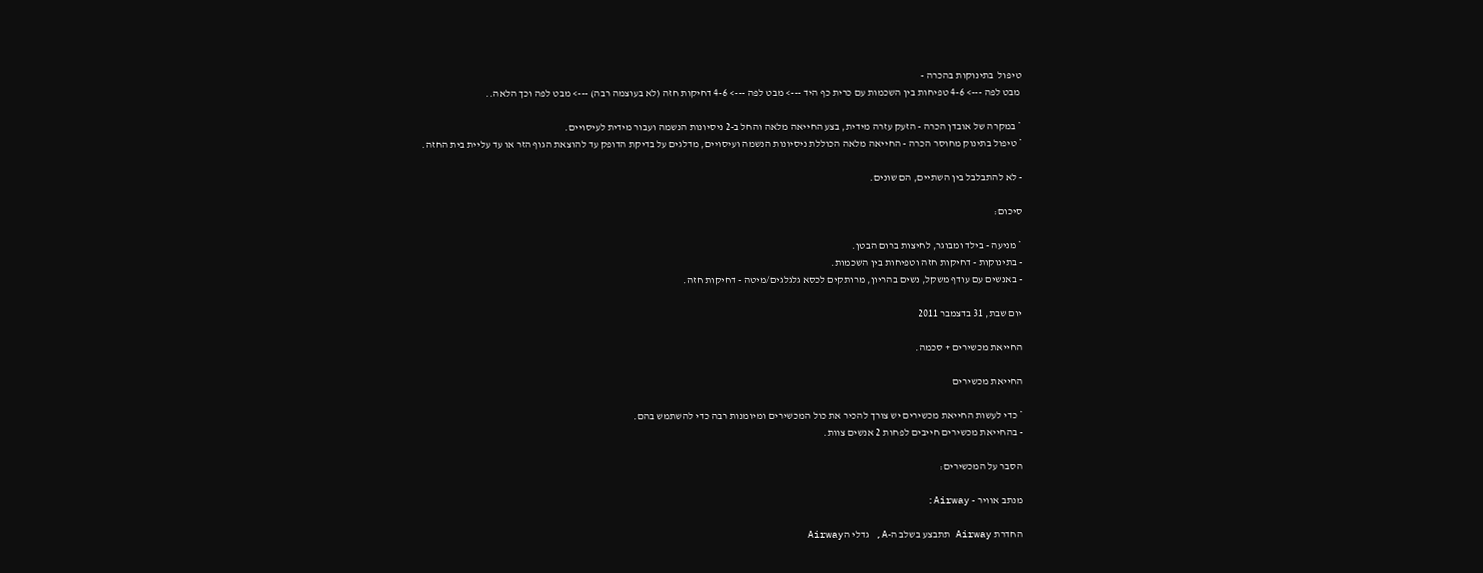טיפול  בתינוקות בהכרה -
 מבט לפה ---> 4-6 טפיחות בין השכמות עם כרית כף היד ---> מבט לפה ---> 4-6 דחיקות חזה (לא בעוצמה רבה) ---> מבט לפה וכך הלאה..

* במקרה של אובדן הכרה - הזעק עזרה מידית, בצע החייאה מלאה והחל ב-2 ניסיונות הנשמה ועבור מידית לעיסויים.
* טיפול בתינוק מחוסר הכרה - החייאה מלאה הכוללת ניסיונות הנשמה ועיסויים, מדלגים על בדיקת הדופק עד להוצאת הגוף הזר או עד עליית בית החזה.

- לא להתבלבל בין השתיים, הם שונים.

סיכום:

* מניעה - בילד ומבוגר, לחיצות ברום הבטן.
- בתינוקות - דחיקות חזה וטפיחות בין השכמות.
- באנשים עם עודף משקל, נשים בהריון, מרותקים לכסא גלגלגים/מיטה - דחיקות חזה.

יום שבת, 31 בדצמבר 2011

החייאת מכשירים + סכמה.

החייאת מכשירים

* כדי לעשות החייאת מכשירים יש צורך להכיר את כול המכשירים ומיומנות רבה כדי להשתמש בהם.
- בהחייאת מכשירים חייבים לפחות 2 אנשים צוות.

הסבר על המכשירים:

מנתב אוויר - Airway:

החדרת Airway תתבצע בשלב ה-A, גדלי הAirway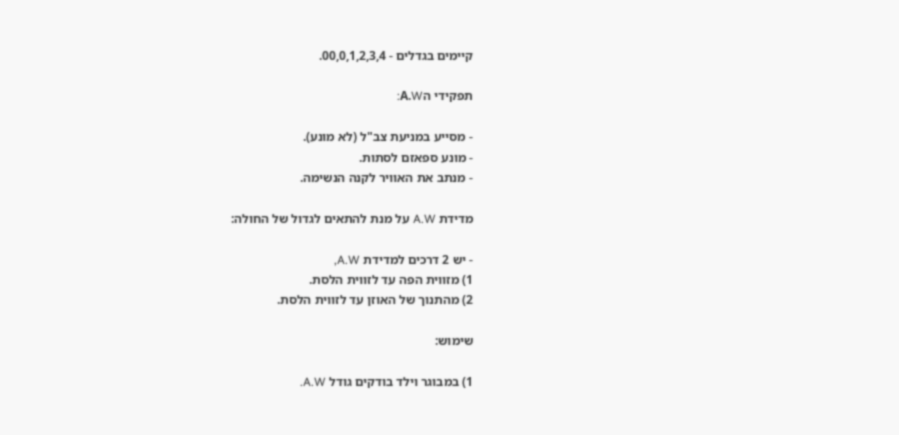קיימים בגדלים - 00,0,1,2,3,4.

תפקידי הA.W:

- מסייע במניעת צב"ל (לא מונע).
- מונע ספאזם לסתות.
- מנתב את האוויר לקנה הנשימה.

מדידת A.W על מנת להתאים לגדול של החולה:

- יש 2 דרכים למדידת A.W,
1) מזווית הפה עד לזווית הלסת.
2) מהתנוך של האוזן עד לזווית הלסת.

שימוש:

1) במבוגר וילד בודקים גודל A.W.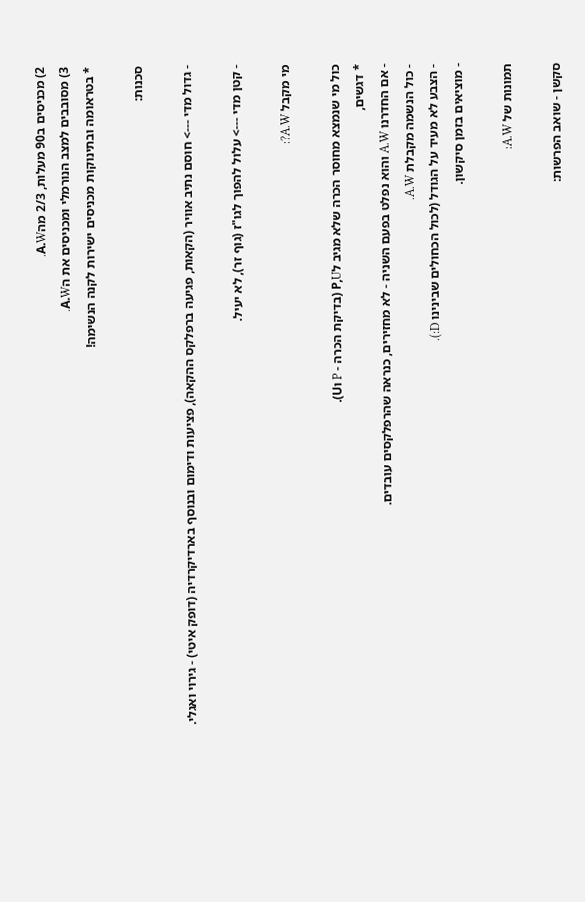2) מכניסים ב90 מעלות, 2/3 מהA.W.
3) מסובבים למצב הנורמלי ומכניסים את הA.W.
* בטראומה ובתינוקות מכניסים ישירות לקנה הנשימה!

סכנות:

- גדול מדי ---> חוסם נתיב אוויר (הקאות, פגיעה ברפלקס ההקאה), פציעות ודימום ובנוסף בארדיקרדיה (דופק איטי) - גירוי ואגלי.

- קטן מדי ---> עלול להפוך לגו"ז (גוף זר), לא יעיל.

מי מקבל A.W?:

כול מי שנמצא מחוסר הכרה שלא מגיב לP,U (בדיקת הכרה - P וU).
* דגשים,
- אם החדרנו A.W והוא נפלט בפעם השניה - לא מחזירים, כנראה שהרפלקסים עובדים.
- כול הנשמה מקבלת A.W.
- הצבע לא מעיד על הגודל (לכול הכחולים שבינינו D:).
- מוציאים בזמן סיקשון.

תמונות של A.W:

סקשן - שואב הפרשות: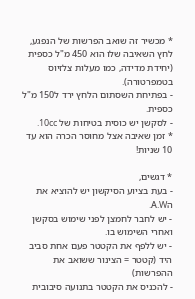* מכשיר זה שואב הפרשות של הנפגע, לחץ השאיבה שלו הוא 450 מ"ל כספית (יחידת מדידה, כמו מעלות צלזיוס בטמפרטורה).
- בפתיחת השסתום הלחץ ירד ל150 מ"ל כספית.
- לסקשן יש כוסית בטיחות של 10cc.
* זמן שאיבה אצל מחוסר הכרה הוא עד 10 שניות!

* דגשים,
- בעת בציוע הסיקשון יש להוציא את הA.W.
- יש לחבר לחמצן לפני שימוש בסקשן ואחרי השימוש בו.
- יש ללפף את הקטטר פעם אחת סביב היד (קטטר = הצינור ששואב את ההפרשות)
- להכניס את הקטטר בתנועה סיבובית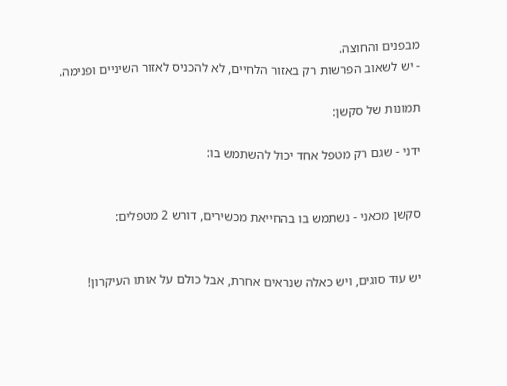מבפנים והחוצה.
- יש לשאוב הפרשות רק באזור הלחיים, לא להכניס לאזור השיניים ופנימה.

תמונות של סקשן:

ידני - שגם רק מטפל אחד יכול להשתמש בו:


סקשן מכאני - נשתמש בו בהחייאת מכשירים, דורש 2 מטפלים:


יש עוד סוגים, ויש כאלה שנראים אחרת, אבל כולם על אותו העיקרון!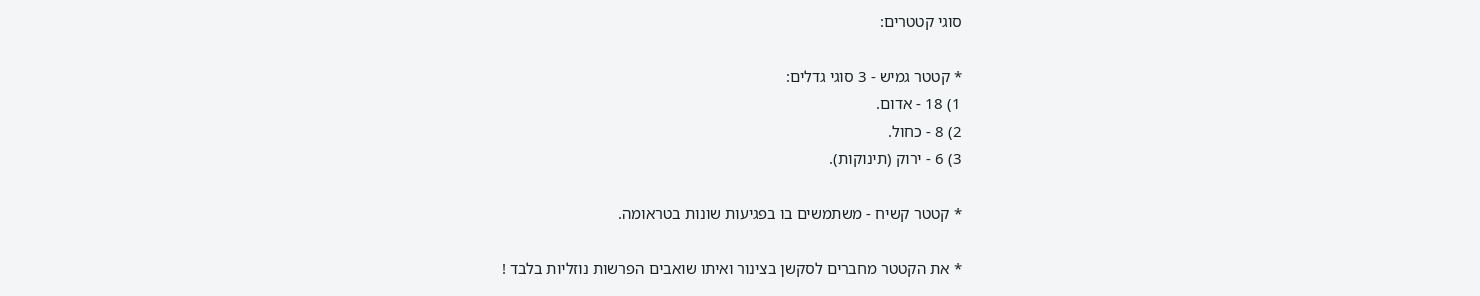סוגי קטטרים:

* קטטר גמיש - 3 סוגי גדלים:
1) 18 - אדום.
2) 8 - כחול.
3) 6 - ירוק (תינוקות).

* קטטר קשיח - משתמשים בו בפגיעות שונות בטראומה.

* את הקטטר מחברים לסקשן בצינור ואיתו שואבים הפרשות נוזליות בלבד !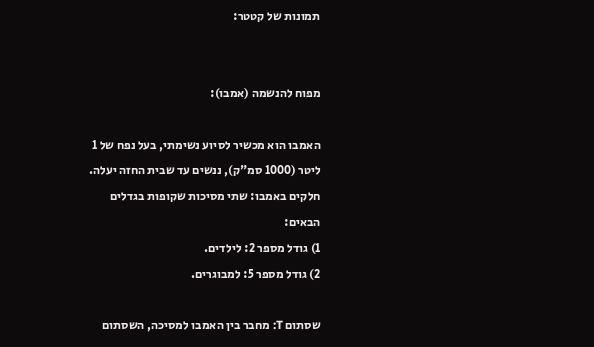תמונות של קטטר:


מפוח להנשמה (אמבו):

האמבו הוא מכשיר לסיוע נשימתי, בעל נפח של 1 ליטר (1000 סמ"ק), ננשים עד שבית החזה יעלה.
חלקים באמבו: שתי מסיכות שקופות בגדלים הבאים:
1) גודל מספר 2: לילדים.
2) גודל מספר 5: למבוגרים.

שסתום T: מחבר בין האמבו למסיכה, השסתום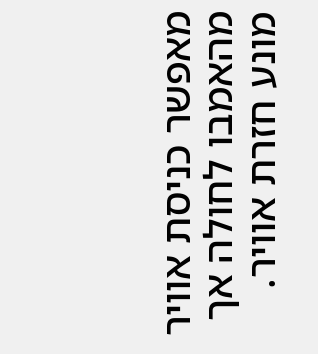מאפשר כניסת אוויר מהאמבו לחולה אך מונע חזרת אוויר.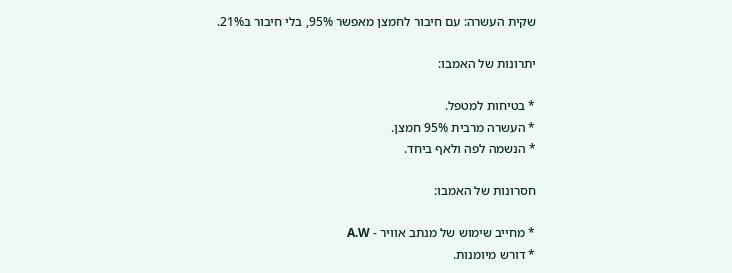שקית העשרה: עם חיבור לחמצן מאפשר 95%, בלי חיבור ב21%.

יתרונות של האמבו:

* בטיחות למטפל.
* העשרה מרבית 95% חמצן.
* הנשמה לפה ולאף ביחד.

חסרונות של האמבו:

* מחייב שימוש של מנתב אוויר - A.W
* דורש מיומנות.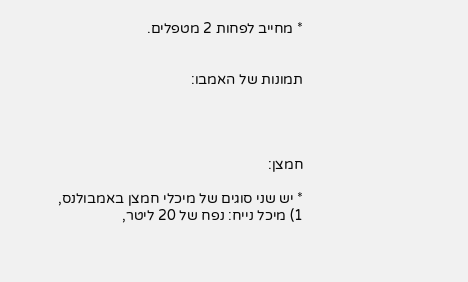* מחייב לפחות 2 מטפלים.


תמונות של האמבו:




חמצן:

* יש שני סוגים של מיכלי חמצן באמבולנס,
1) מיכל נייח: נפח של 20 ליטר,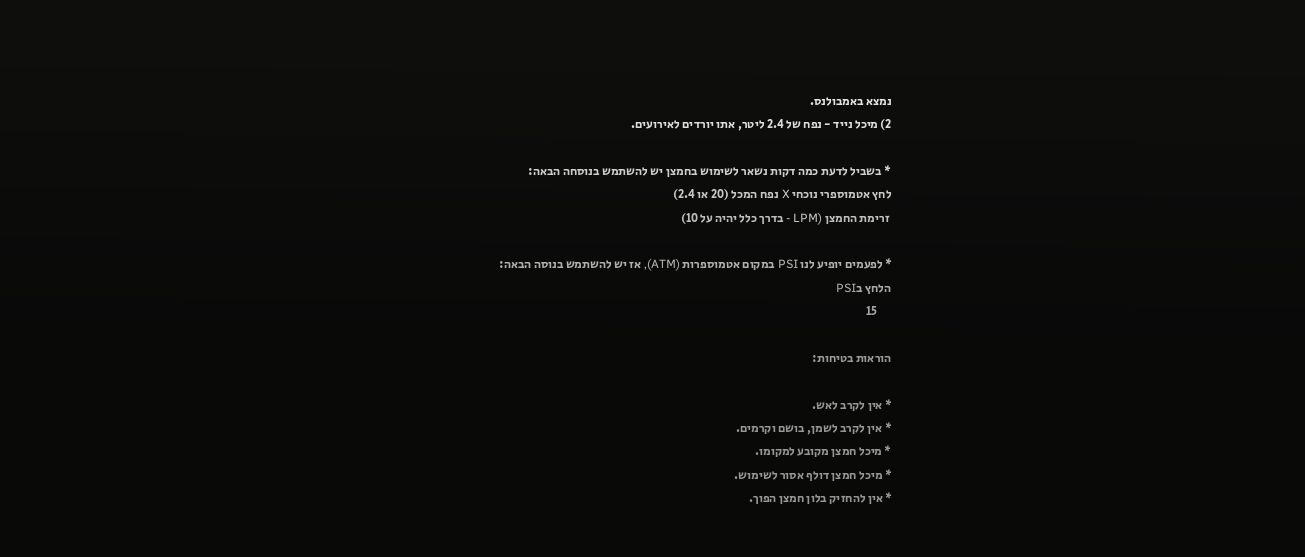נמצא באמבולנס.
2) מיכל נייד - נפח של 2.4 ליטר, אתו יורדים לאירועים.

* בשביל לדעת כמה דקות נשאר לשימוש בחמצן יש להשתמש בנוסחה הבאה:
לחץ אטמוספרי נוכחי X נפח המכל (20 או 2.4)
 זרימת החמצן (LPM - בדרך כלל יהיה על 10)

* לפעמים יופיע לנו PSI במקום אטמוספרות (ATM), אז יש להשתמש בנוסה הבאה:
הלחץ בPSI
      15

הוראות בטיחות:

* אין לקרב לאש.
* אין לקרב לשמן, בושם וקרמים.
* מיכל חמצן מקובע למקומו.
* מיכל חמצן דולף אסור לשימוש.
* אין להחזיק בלון חמצן הפוך.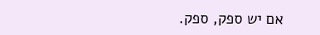אם יש ספק, ספק.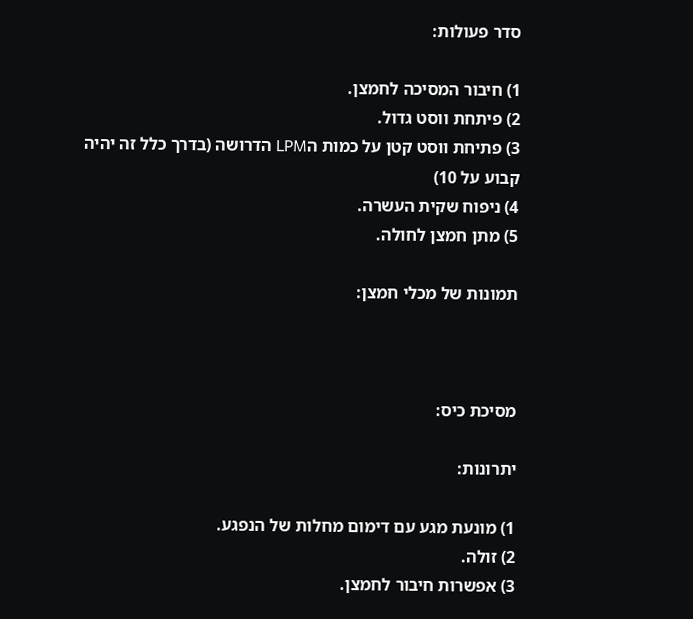סדר פעולות:

1) חיבור המסיכה לחמצן.
2) פיתחת ווסט גדול.
3) פתיחת ווסט קטן על כמות הLPM הדרושה (בדרך כלל זה יהיה קבוע על 10)
4) ניפוח שקית העשרה.
5) מתן חמצן לחולה.

תמונות של מכלי חמצן:



מסיכת כיס:

יתרונות:

1) מונעת מגע עם דימום מחלות של הנפגע.
2) זולה.
3) אפשרות חיבור לחמצן.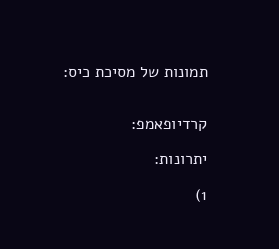תמונות של מסיכת כיס:


קרדיופאמפ:

יתרונות:

1)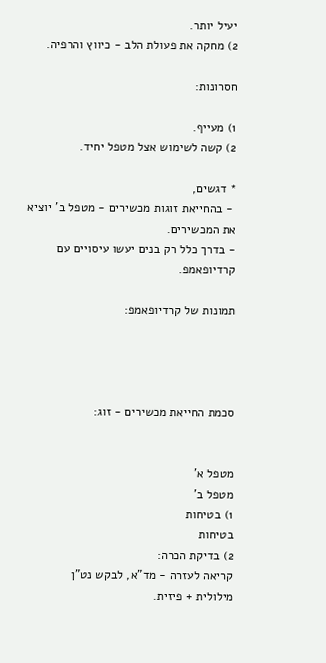יעיל יותר.
2) מחקה את פעולת הלב - כיווץ והרפיה.

חסרונות:

1) מעייף.
2) קשה לשימוש אצל מטפל יחיד.

* דגשים,
 - בהחייאת זוגות מכשירים - מטפל ב' יוציא את המכשירים.
- בדרך כלל רק בנים יעשו עיסויים עם קרדיופאמפ.

תמונות של קרדיופאמפ:




סכמת החייאת מכשירים - זוג:


מטפל א'                                                   מטפל ב'
1) בטיחות                                              בטיחות
2) בדיקת הכרה:                                     קריאה לעזרה - מד"א, לבקש נט"ן
מילולית + פיזית.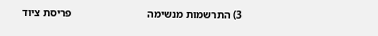3) התרשמות מנשימה                            פריסת ציוד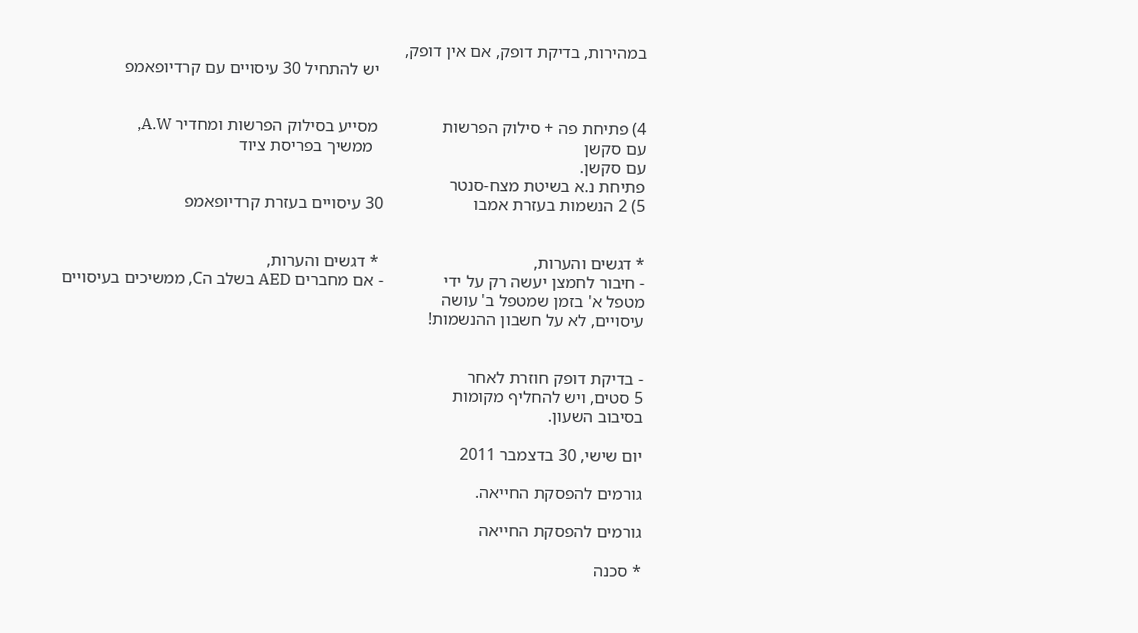במהירות, בדיקת דופק, אם אין דופק,
                                                              יש להתחיל 30 עיסויים עם קרדיופאמפ


4) פתיחת פה + סילוק הפרשות               מסייע בסילוק הפרשות ומחדיר A.W,
עם סקשן                                                 ממשיך בפריסת ציוד
עם סקשן.
פתיחת נ.א בשיטת מצח-סנטר
5) 2 הנשמות בעזרת אמבו                     30 עיסויים בעזרת קרדיופאמפ


* דגשים והערות,                                    * דגשים והערות,
- חיבור לחמצן יעשה רק על ידי              - אם מחברים AED בשלב הC, ממשיכים בעיסויים
מטפל א' בזמן שמטפל ב' עושה
עיסויים, לא על חשבון ההנשמות!


- בדיקת דופק חוזרת לאחר
5 סטים, ויש להחליף מקומות
בסיבוב השעון.

יום שישי, 30 בדצמבר 2011

גורמים להפסקת החייאה.

גורמים להפסקת החייאה

* סכנה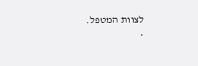לצוות המטפל.
*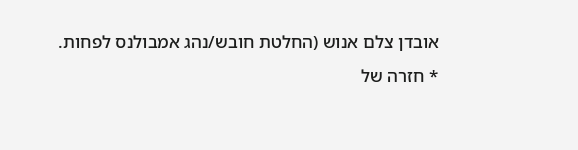אובדן צלם אנוש (החלטת חובש/נהג אמבולנס לפחות.
* חזרה של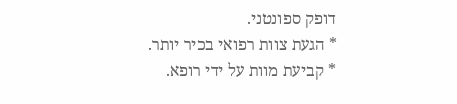דופק ספונטני.
* הגעת צוות רפואי בכיר יותר.
* קביעת מוות על ידי רופא.